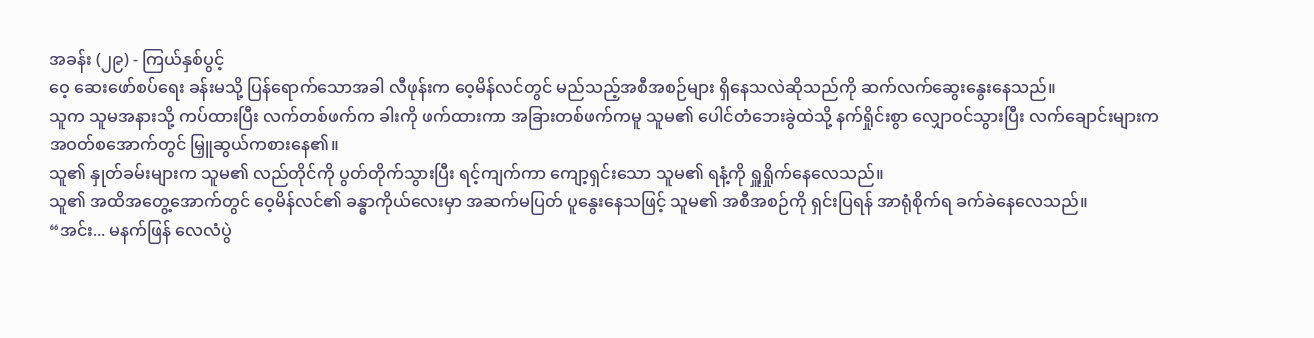အခန်း (၂၉) - ကြယ်နှစ်ပွင့်
ဝေ့ ဆေးဖော်စပ်ရေး ခန်းမသို့ ပြန်ရောက်သောအခါ လီဖုန်းက ဝေ့မိန်လင်တွင် မည်သည့်အစီအစဉ်များ ရှိနေသလဲဆိုသည်ကို ဆက်လက်ဆွေးနွေးနေသည်။
သူက သူမအနားသို့ ကပ်ထားပြီး လက်တစ်ဖက်က ခါးကို ဖက်ထားကာ အခြားတစ်ဖက်ကမူ သူမ၏ ပေါင်တံဘေးခွဲထဲသို့ နက်ရှိုင်းစွာ လျှောဝင်သွားပြီး လက်ချောင်းများက အဝတ်စအောက်တွင် မြှူဆွယ်ကစားနေ၏။
သူ၏ နှုတ်ခမ်းများက သူမ၏ လည်တိုင်ကို ပွတ်တိုက်သွားပြီး ရင့်ကျက်ကာ ကျော့ရှင်းသော သူမ၏ ရနံ့ကို ရှူရှိုက်နေလေသည်။
သူ၏ အထိအတွေ့အောက်တွင် ဝေ့မိန်လင်၏ ခန္ဓာကိုယ်လေးမှာ အဆက်မပြတ် ပူနွေးနေသဖြင့် သူမ၏ အစီအစဉ်ကို ရှင်းပြရန် အာရုံစိုက်ရ ခက်ခဲနေလေသည်။
“အင်း... မနက်ဖြန် လေလံပွဲ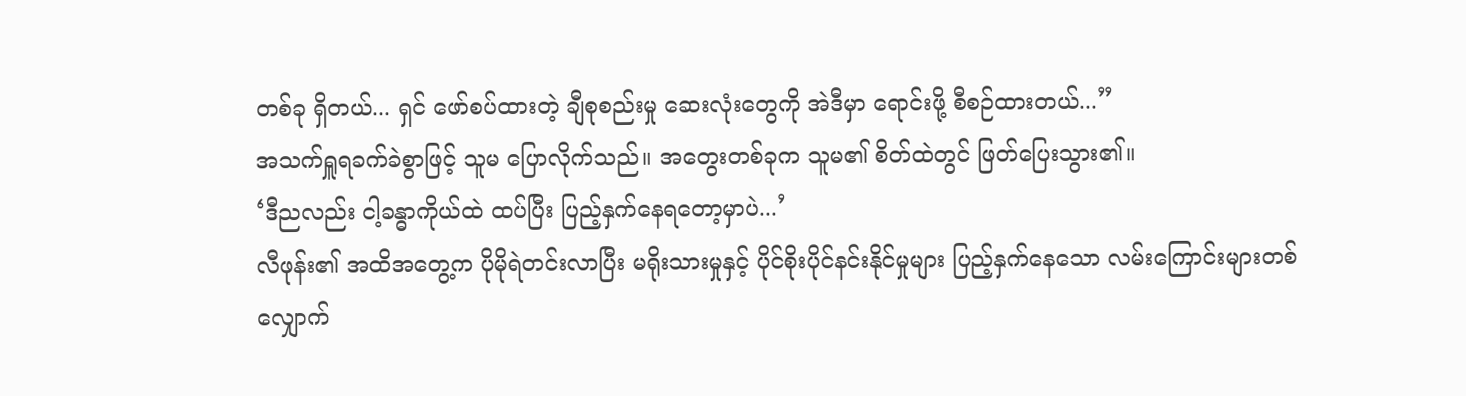တစ်ခု ရှိတယ်... ရှင် ဖော်စပ်ထားတဲ့ ချီစုစည်းမှု ဆေးလုံးတွေကို အဲဒီမှာ ရောင်းဖို့ စီစဉ်ထားတယ်...”
အသက်ရှူရခက်ခဲစွာဖြင့် သူမ ပြောလိုက်သည်။ အတွေးတစ်ခုက သူမ၏ စိတ်ထဲတွင် ဖြတ်ပြေးသွား၏။
‘ဒီညလည်း ငါ့ခန္ဓာကိုယ်ထဲ ထပ်ပြီး ပြည့်နှက်နေရတော့မှာပဲ...’
လီဖုန်း၏ အထိအတွေ့က ပိုမိုရဲတင်းလာပြီး မရိုးသားမှုနှင့် ပိုင်စိုးပိုင်နင်းနိုင်မှုများ ပြည့်နှက်နေသော လမ်းကြောင်းများတစ်လျှောက်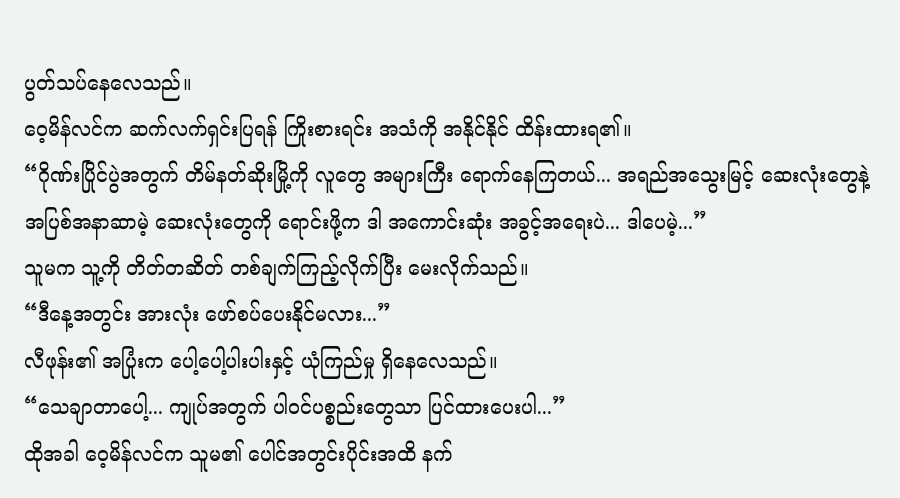ပွတ်သပ်နေလေသည်။
ဝေ့မိန်လင်က ဆက်လက်ရှင်းပြရန် ကြိုးစားရင်း အသံကို အနိုင်နိုင် ထိန်းထားရ၏။
“ဂိုဏ်းပြိုင်ပွဲအတွက် တိမ်နတ်ဆိုးမြို့ကို လူတွေ အများကြီး ရောက်နေကြတယ်... အရည်အသွေးမြင့် ဆေးလုံးတွေနဲ့ အပြစ်အနာဆာမဲ့ ဆေးလုံးတွေကို ရောင်းဖို့က ဒါ အကောင်းဆုံး အခွင့်အရေးပဲ... ဒါပေမဲ့...”
သူမက သူ့ကို တိတ်တဆိတ် တစ်ချက်ကြည့်လိုက်ပြီး မေးလိုက်သည်။
“ဒီနေ့အတွင်း အားလုံး ဖော်စပ်ပေးနိုင်မလား...”
လီဖုန်း၏ အပြုံးက ပေါ့ပေါ့ပါးပါးနှင့် ယုံကြည်မှု ရှိနေလေသည်။
“သေချာတာပေါ့... ကျုပ်အတွက် ပါဝင်ပစ္စည်းတွေသာ ပြင်ထားပေးပါ...”
ထိုအခါ ဝေ့မိန်လင်က သူမ၏ ပေါင်အတွင်းပိုင်းအထိ နက်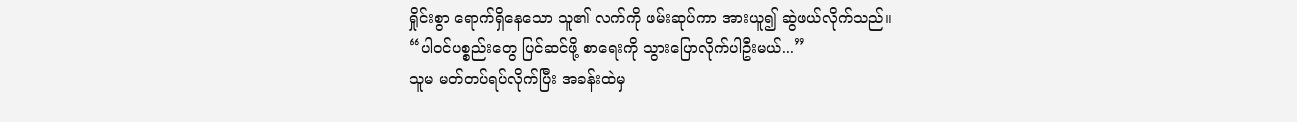ရှိုင်းစွာ ရောက်ရှိနေသော သူ၏ လက်ကို ဖမ်းဆုပ်ကာ အားယူ၍ ဆွဲဖယ်လိုက်သည်။
“ပါဝင်ပစ္စည်းတွေ ပြင်ဆင်ဖို့ စာရေးကို သွားပြောလိုက်ပါဦးမယ်...”
သူမ မတ်တပ်ရပ်လိုက်ပြီး အခန်းထဲမှ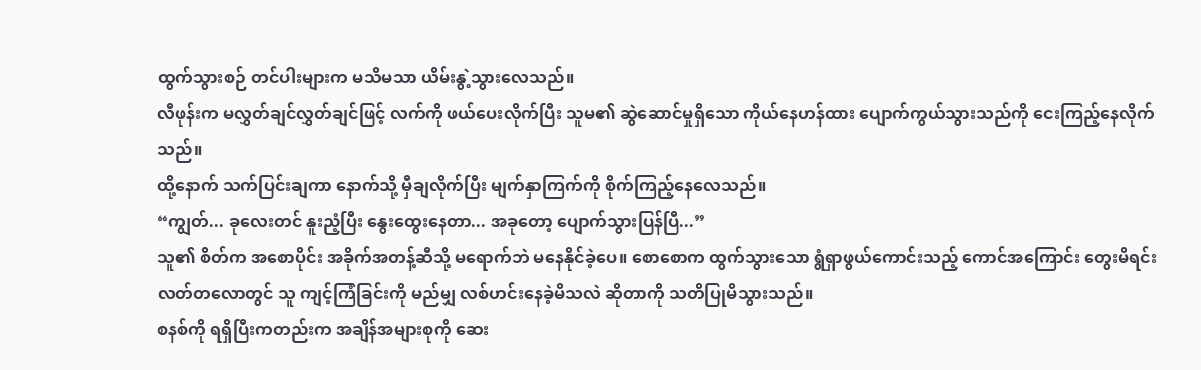ထွက်သွားစဉ် တင်ပါးများက မသိမသာ ယိမ်းနွဲ့သွားလေသည်။
လီဖုန်းက မလွှတ်ချင်လွှတ်ချင်ဖြင့် လက်ကို ဖယ်ပေးလိုက်ပြီး သူမ၏ ဆွဲဆောင်မှုရှိသော ကိုယ်နေဟန်ထား ပျောက်ကွယ်သွားသည်ကို ငေးကြည့်နေလိုက်သည်။
ထို့နောက် သက်ပြင်းချကာ နောက်သို့ မှီချလိုက်ပြီး မျက်နှာကြက်ကို စိုက်ကြည့်နေလေသည်။
“ကျွတ်... ခုလေးတင် နူးညံ့ပြီး နွေးထွေးနေတာ... အခုတော့ ပျောက်သွားပြန်ပြီ...”
သူ၏ စိတ်က အစောပိုင်း အခိုက်အတန့်ဆီသို့ မရောက်ဘဲ မနေနိုင်ခဲ့ပေ။ စောစောက ထွက်သွားသော ရွံရှာဖွယ်ကောင်းသည့် ကောင်အကြောင်း တွေးမိရင်း လတ်တလောတွင် သူ ကျင့်ကြံခြင်းကို မည်မျှ လစ်ဟင်းနေခဲ့မိသလဲ ဆိုတာကို သတိပြုမိသွားသည်။
စနစ်ကို ရရှိပြီးကတည်းက အချိန်အများစုကို ဆေး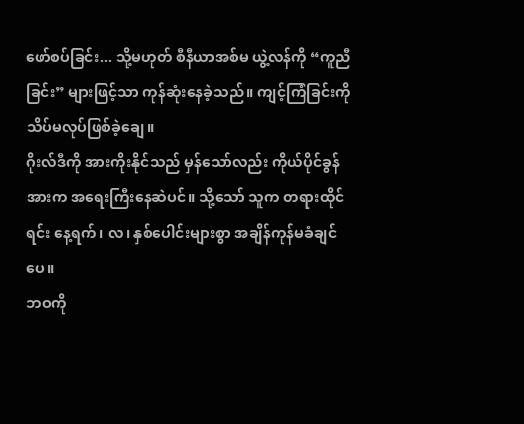ဖော်စပ်ခြင်း... သို့မဟုတ် စီနီယာအစ်မ ယွဲ့လန်ကို “ကူညီခြင်း” များဖြင့်သာ ကုန်ဆုံးနေခဲ့သည်။ ကျင့်ကြံခြင်းကို သိပ်မလုပ်ဖြစ်ခဲ့ချေ။
ဂိုးလ်ဒီကို အားကိုးနိုင်သည် မှန်သော်လည်း ကိုယ်ပိုင်ခွန်အားက အရေးကြီးနေဆဲပင်။ သို့သော် သူက တရားထိုင်ရင်း နေ့ရက်၊ လ၊ နှစ်ပေါင်းများစွာ အချိန်ကုန်မခံချင်ပေ။
ဘဝကို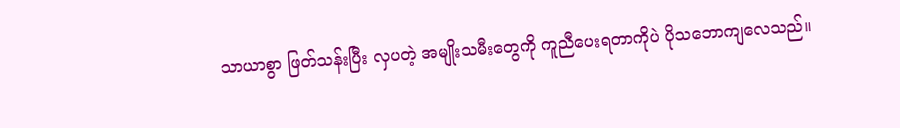သာယာစွာ ဖြတ်သန်းပြီး လှပတဲ့ အမျိုးသမီးတွေကို ကူညီပေးရတာကိုပဲ ပိုသဘောကျလေသည်။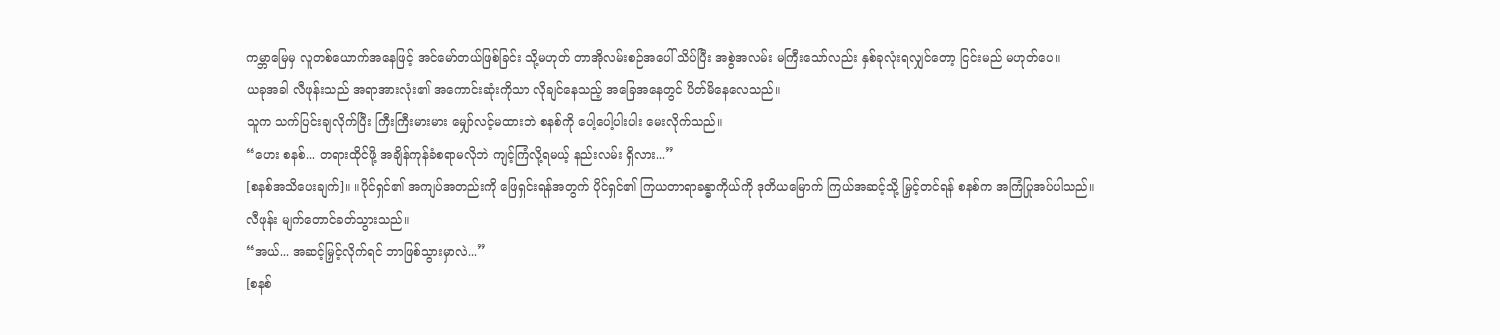ကမ္ဘာမြေမှ လူတစ်ယောက်အနေဖြင့် အင်မော်တယ်ဖြစ်ခြင်း သို့မဟုတ် တာအိုလမ်းစဉ်အပေါ် သိပ်ပြီး အစွဲအလမ်း မကြီးသော်လည်း နှစ်ခုလုံးရလျှင်တော့ ငြင်းမည် မဟုတ်ပေ။
ယခုအခါ လီဖုန်းသည် အရာအားလုံး၏ အကောင်းဆုံးကိုသာ လိုချင်နေသည့် အခြေအနေတွင် ပိတ်မိနေလေသည်။
သူက သက်ပြင်းချလိုက်ပြီး ကြီးကြီးမားမား မျှော်လင့်မထားဘဲ စနစ်ကို ပေါ့ပေါ့ပါးပါး မေးလိုက်သည်။
“ဟေး စနစ်... တရားထိုင်ဖို့ အချိန်ကုန်ခံစရာမလိုဘဲ ကျင့်ကြံလို့ရမယ့် နည်းလမ်း ရှိလား...”
[စနစ်အသိပေးချက်]။ ။ပိုင်ရှင်၏ အကျပ်အတည်းကို ဖြေရှင်းရန်အတွက် ပိုင်ရှင်၏ ကြယတာရာခန္ဓာကိုယ်ကို ဒုတိယမြောက် ကြယ်အဆင့်သို့ မြှင့်တင်ရန် စနစ်က အကြံပြုအပ်ပါသည်။
လီဖုန်း မျက်တောင်ခတ်သွားသည်။
“အယ်... အဆင့်မြှင့်လိုက်ရင် ဘာဖြစ်သွားမှာလဲ...”
[စနစ်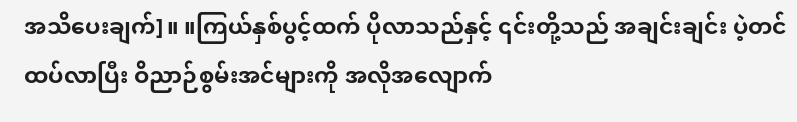အသိပေးချက်]။ ။ကြယ်နှစ်ပွင့်ထက် ပိုလာသည်နှင့် ၎င်းတို့သည် အချင်းချင်း ပဲ့တင်ထပ်လာပြီး ဝိညာဉ်စွမ်းအင်များကို အလိုအလျောက်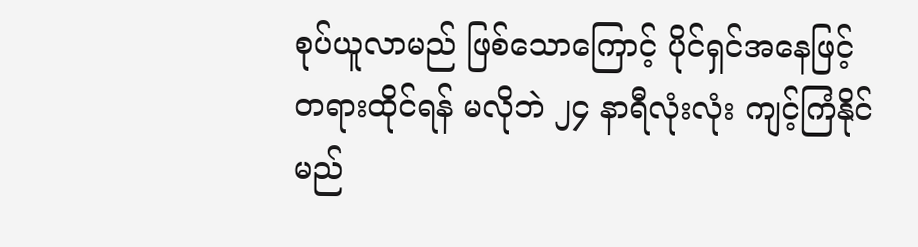စုပ်ယူလာမည် ဖြစ်သောကြောင့် ပိုင်ရှင်အနေဖြင့် တရားထိုင်ရန် မလိုဘဲ ၂၄ နာရီလုံးလုံး ကျင့်ကြံနိုင်မည်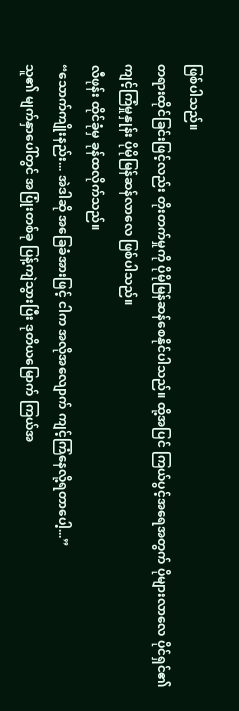ဖြစ်ပါသည်။
တရားထိုင်ခြင်းဖြင့်လည်း တိုးတက်မှုကို ပိုမိုမြန်ဆန်စေနိုင်ပါသည်။ ထို့အပြင် ကြယ်ပွင့်အရေအတွက် ပိုများလာလေ ပိုင်ရှင်၏ ကျင့်ကြံမှုနှုန်း ပိုမိုမြန်ဆန်လာလေ ဖြစ်ပါသည်။
လီဖုန်း ထိုင်ခုံမှ ခုန်ထလိုက်သည်။
“သောက်ကျိုးနည်း... အဲဒါဆို အခြေခံအားဖြင့် ငါက အလိုအလျောက် ကျင့်ကြံနေလို့ရတာပေါ့...”
သူ၏ မျက်နှာပေါ်တွင် အပြုံးတစ်ခု ပြန့်ကျဲသွားပြီး ဒုတိယမြောက် ကြယ်အ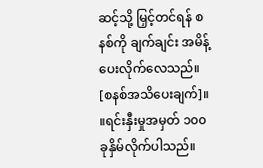ဆင့်သို့ မြှင့်တင်ရန် စနစ်ကို ချက်ချင်း အမိန့်ပေးလိုက်လေသည်။
[စနစ်အသိပေးချက်]။ ။ရင်းနှီးမှုအမှတ် ၁၀၀ ခုနှိမ်လိုက်ပါသည်။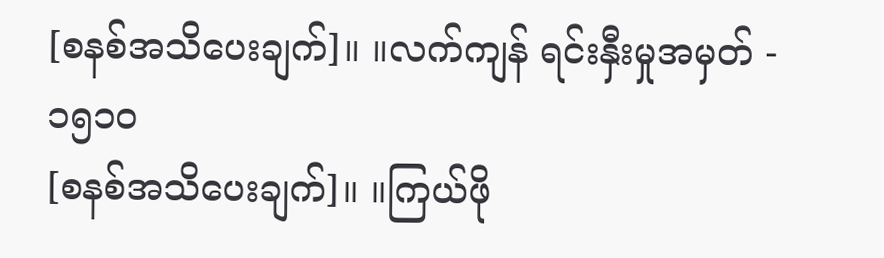[စနစ်အသိပေးချက်]။ ။လက်ကျန် ရင်းနှီးမှုအမှတ် - ၁၅၁၀
[စနစ်အသိပေးချက်]။ ။ကြယ်ဖို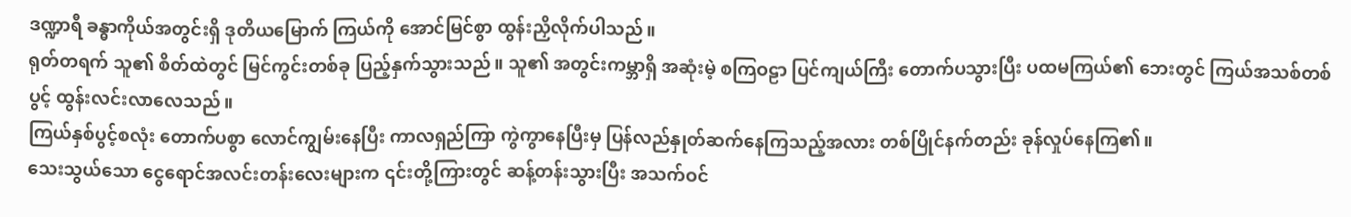ဒဏ္ဍာရီ ခန္ဓာကိုယ်အတွင်းရှိ ဒုတိယမြောက် ကြယ်ကို အောင်မြင်စွာ ထွန်းညှိလိုက်ပါသည်။
ရုတ်တရက် သူ၏ စိတ်ထဲတွင် မြင်ကွင်းတစ်ခု ပြည့်နှက်သွားသည်။ သူ၏ အတွင်းကမ္ဘာရှိ အဆုံးမဲ့ စကြဝဠာ ပြင်ကျယ်ကြီး တောက်ပသွားပြီး ပထမကြယ်၏ ဘေးတွင် ကြယ်အသစ်တစ်ပွင့် ထွန်းလင်းလာလေသည်။
ကြယ်နှစ်ပွင့်စလုံး တောက်ပစွာ လောင်ကျွမ်းနေပြီး ကာလရှည်ကြာ ကွဲကွာနေပြီးမှ ပြန်လည်နှုတ်ဆက်နေကြသည့်အလား တစ်ပြိုင်နက်တည်း ခုန်လှုပ်နေကြ၏။
သေးသွယ်သော ငွေရောင်အလင်းတန်းလေးများက ၎င်းတို့ကြားတွင် ဆန့်တန်းသွားပြီး အသက်ဝင်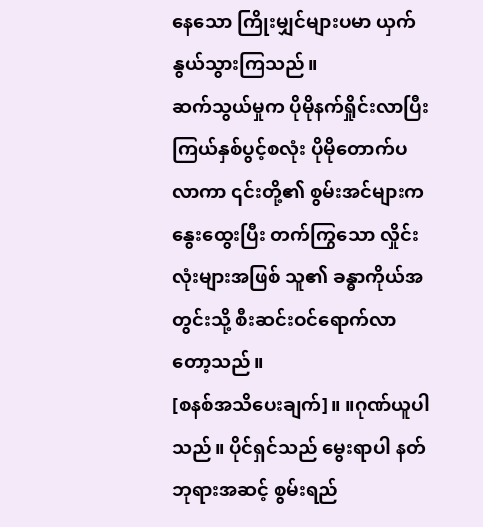နေသော ကြိုးမျှင်များပမာ ယှက်နွယ်သွားကြသည်။
ဆက်သွယ်မှုက ပိုမိုနက်ရှိုင်းလာပြီး ကြယ်နှစ်ပွင့်စလုံး ပိုမိုတောက်ပလာကာ ၎င်းတို့၏ စွမ်းအင်များက နွေးထွေးပြီး တက်ကြွသော လှိုင်းလုံးများအဖြစ် သူ၏ ခန္ဓာကိုယ်အတွင်းသို့ စီးဆင်းဝင်ရောက်လာတော့သည်။
[စနစ်အသိပေးချက်]။ ။ဂုဏ်ယူပါသည်။ ပိုင်ရှင်သည် မွေးရာပါ နတ်ဘုရားအဆင့် စွမ်းရည်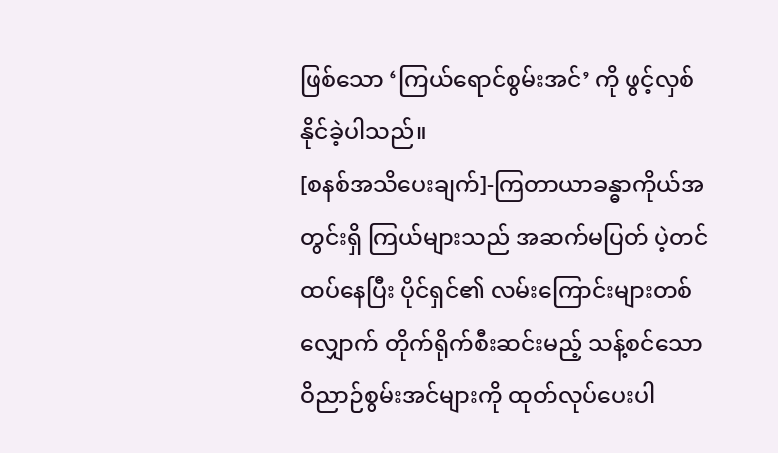ဖြစ်သော ‘ကြယ်ရောင်စွမ်းအင်’ ကို ဖွင့်လှစ်နိုင်ခဲ့ပါသည်။
[စနစ်အသိပေးချက်]-ကြတာယာခန္ဓာကိုယ်အတွင်းရှိ ကြယ်များသည် အဆက်မပြတ် ပဲ့တင်ထပ်နေပြီး ပိုင်ရှင်၏ လမ်းကြောင်းများတစ်လျှောက် တိုက်ရိုက်စီးဆင်းမည့် သန့်စင်သော ဝိညာဉ်စွမ်းအင်များကို ထုတ်လုပ်ပေးပါ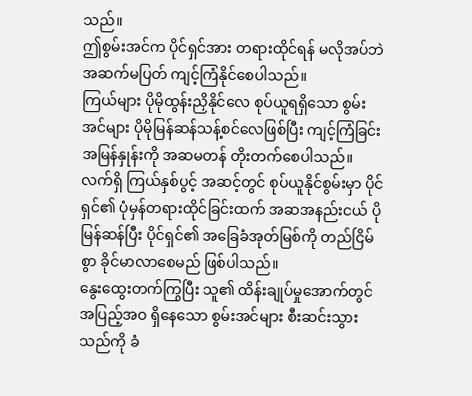သည်။
ဤစွမ်းအင်က ပိုင်ရှင်အား တရားထိုင်ရန် မလိုအပ်ဘဲ အဆက်မပြတ် ကျင့်ကြံနိုင်စေပါသည်။
ကြယ်များ ပိုမိုထွန်းညှိနိုင်လေ စုပ်ယူရရှိသော စွမ်းအင်များ ပိုမိုမြန်ဆန်သန့်စင်လေဖြစ်ပြီး ကျင့်ကြံခြင်းအမြန်နှုန်းကို အဆမတန် တိုးတက်စေပါသည်။
လက်ရှိ ကြယ်နှစ်ပွင့် အဆင့်တွင် စုပ်ယူနိုင်စွမ်းမှာ ပိုင်ရှင်၏ ပုံမှန်တရားထိုင်ခြင်းထက် အဆအနည်းငယ် ပိုမြန်ဆန်ပြီး ပိုင်ရှင်၏ အခြေခံအုတ်မြစ်ကို တည်ငြိမ်စွာ ခိုင်မာလာစေမည် ဖြစ်ပါသည်။
နွေးထွေးတက်ကြွပြီး သူ၏ ထိန်းချုပ်မှုအောက်တွင် အပြည့်အဝ ရှိနေသော စွမ်းအင်များ စီးဆင်းသွားသည်ကို ခံ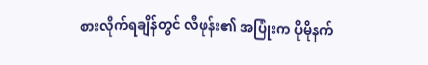စားလိုက်ရချိန်တွင် လီဖုန်း၏ အပြုံးက ပိုမိုနက်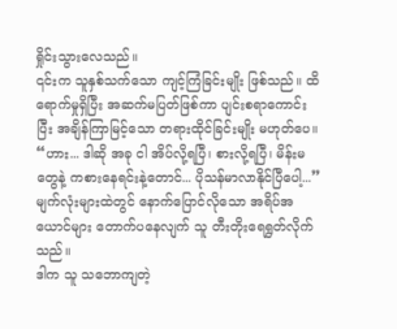ရှိုင်းသွားလေသည်။
၎င်းက သူနှစ်သက်သော ကျင့်ကြံခြင်းမျိုး ဖြစ်သည်။ ထိရောက်မှုရှိပြီး အဆက်မပြတ်ဖြစ်ကာ ပျင်းစရာကောင်းပြီး အချိန်ကြာမြင့်သော တရားထိုင်ခြင်းမျိုး မဟုတ်ပေ။
“ဟား... ဒါဆို အခု ငါ အိပ်လို့ရပြီ၊ စားလို့ရပြီ၊ မိန်းမတွေနဲ့ ကစားနေရင်းနဲ့တောင်... ပိုသန်မာလာနိုင်ပြီပေါ့...”
မျက်လုံးများထဲတွင် နောက်ပြောင်လိုသော အရိပ်အယောင်များ တောက်ပနေလျက် သူ တီးတိုးရေရွတ်လိုက်သည်။
ဒါက သူ သဘောကျတဲ့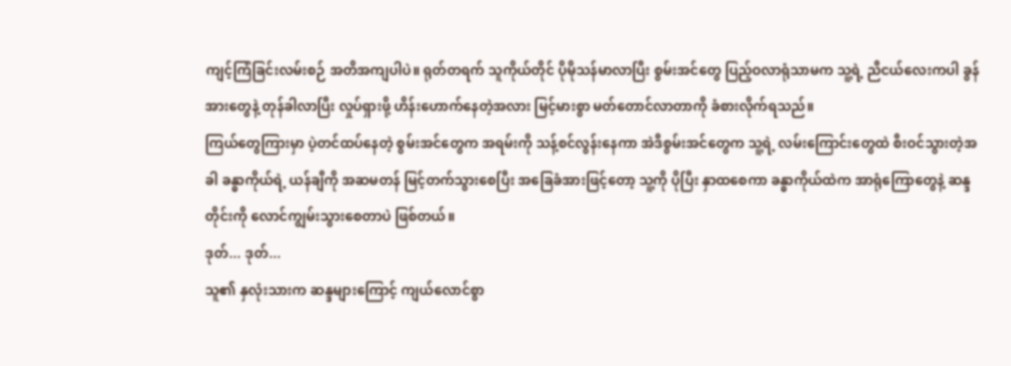ကျင့်ကြံခြင်းလမ်းစဉ် အတိအကျပါပဲ။ ရုတ်တရက် သူကိုယ်တိုင် ပိုမိုသန်မာလာပြီး စွမ်းအင်တွေ ပြည့်ဝလာရုံသာမက သူ့ရဲ့ ညီငယ်လေးကပါ ခွန်အားတွေနဲ့ တုန်ခါလာပြီး လှုပ်ရှားဖို့ ဟိန်းဟောက်နေတဲ့အလား မြင့်မားစွာ မတ်တောင်လာတာကို ခံစားလိုက်ရသည်။
ကြယ်တွေကြားမှာ ပဲ့တင်ထပ်နေတဲ့ စွမ်းအင်တွေက အရမ်းကို သန့်စင်လွန်းနေကာ အဲဒီစွမ်းအင်တွေက သူ့ရဲ့ လမ်းကြောင်းတွေထဲ စီးဝင်သွားတဲ့အခါ ခန္ဓာကိုယ်ရဲ့ ယန်ချီကို အဆမတန် မြင့်တက်သွားစေပြီး အခြေခံအားဖြင့်တော့ သူ့ကို ပိုပြီး နှာထစေကာ ခန္ဓာကိုယ်ထဲက အာရုံကြောတွေနဲ့ ဆန္ဒတိုင်းကို လောင်ကျွမ်းသွားစေတာပဲ ဖြစ်တယ်။
ဒုတ်... ဒုတ်...
သူ၏ နှလုံးသားက ဆန္ဒများကြောင့် ကျယ်လောင်စွာ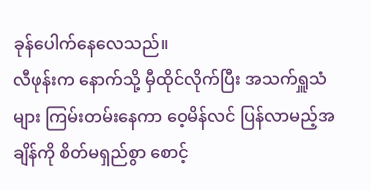ခုန်ပေါက်နေလေသည်။
လီဖုန်းက နောက်သို့ မှီထိုင်လိုက်ပြီး အသက်ရှူသံများ ကြမ်းတမ်းနေကာ ဝေ့မိန်လင် ပြန်လာမည့်အချိန်ကို စိတ်မရှည်စွာ စောင့်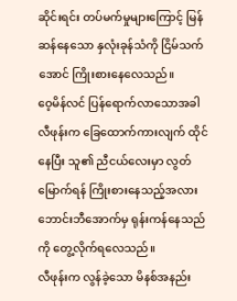ဆိုင်းရင်း တပ်မက်မှုများကြောင့် မြန်ဆန်နေသော နှလုံးခုန်သံကို ငြိမ်သက်အောင် ကြိုးစားနေလေသည်။
ဝေ့မိန်လင် ပြန်ရောက်လာသောအခါ လီဖုန်းက ခြေထောက်ကားလျက် ထိုင်နေပြီး သူ၏ ညီငယ်လေးမှာ လွတ်မြောက်ရန် ကြိုးစားနေသည့်အလား ဘောင်းဘီအောက်မှ ရုန်းကန်နေသည်ကို တွေ့လိုက်ရလေသည်။
လီဖုန်းက လွန်ခဲ့သော မိနစ်အနည်း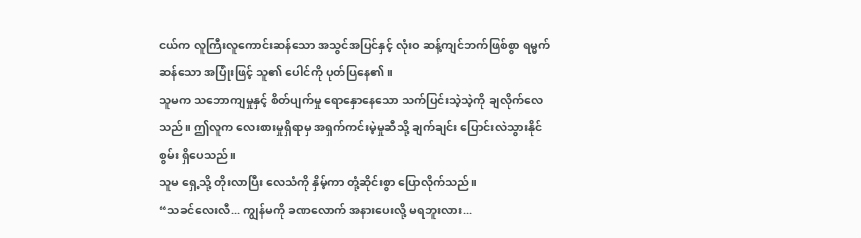ငယ်က လူကြီးလူကောင်းဆန်သော အသွင်အပြင်နှင့် လုံးဝ ဆန့်ကျင်ဘက်ဖြစ်စွာ ရမ္မက်ဆန်သော အပြုံးဖြင့် သူ၏ ပေါင်ကို ပုတ်ပြနေ၏။
သူမက သဘောကျမှုနှင့် စိတ်ပျက်မှု ရောနှောနေသော သက်ပြင်းသဲ့သဲ့ကို ချလိုက်လေသည်။ ဤလူက လေးစားမှုရှိရာမှ အရှက်ကင်းမဲ့မှုဆီသို့ ချက်ချင်း ပြောင်းလဲသွားနိုင်စွမ်း ရှိပေသည်။
သူမ ရှေ့သို့ တိုးလာပြီး လေသံကို နှိမ့်ကာ တုံ့ဆိုင်းစွာ ပြောလိုက်သည်။
“သခင်လေးလီ... ကျွန်မကို ခဏလောက် အနားပေးလို့ မရဘူးလား...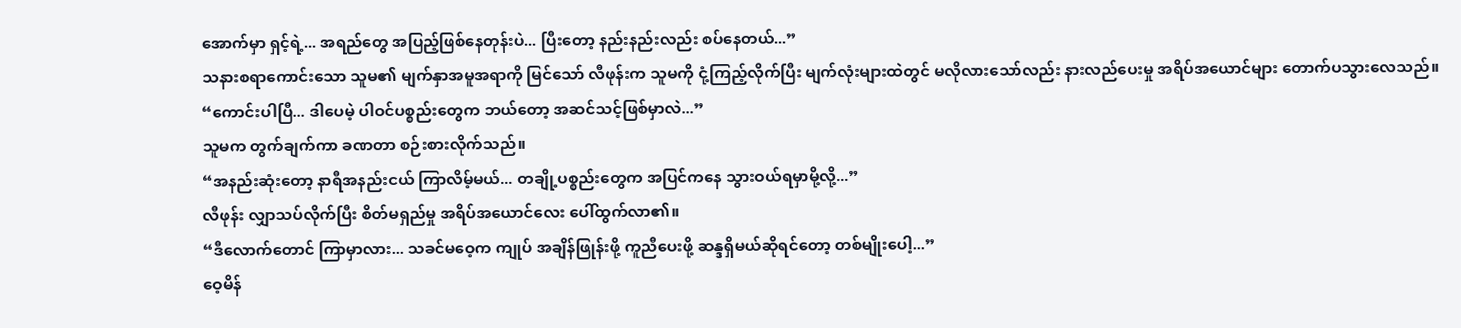အောက်မှာ ရှင့်ရဲ့... အရည်တွေ အပြည့်ဖြစ်နေတုန်းပဲ... ပြီးတော့ နည်းနည်းလည်း စပ်နေတယ်...”
သနားစရာကောင်းသော သူမ၏ မျက်နှာအမူအရာကို မြင်သော် လီဖုန်းက သူမကို ငုံ့ကြည့်လိုက်ပြီး မျက်လုံးများထဲတွင် မလိုလားသော်လည်း နားလည်ပေးမှု အရိပ်အယောင်များ တောက်ပသွားလေသည်။
“ကောင်းပါပြီ... ဒါပေမဲ့ ပါဝင်ပစ္စည်းတွေက ဘယ်တော့ အဆင်သင့်ဖြစ်မှာလဲ...”
သူမက တွက်ချက်ကာ ခဏတာ စဉ်းစားလိုက်သည်။
“အနည်းဆုံးတော့ နာရီအနည်းငယ် ကြာလိမ့်မယ်... တချို့ပစ္စည်းတွေက အပြင်ကနေ သွားဝယ်ရမှာမို့လို့...”
လီဖုန်း လျှာသပ်လိုက်ပြီး စိတ်မရှည်မှု အရိပ်အယောင်လေး ပေါ်ထွက်လာ၏။
“ဒီလောက်တောင် ကြာမှာလား... သခင်မဝေ့က ကျုပ် အချိန်ဖြုန်းဖို့ ကူညီပေးဖို့ ဆန္ဒရှိမယ်ဆိုရင်တော့ တစ်မျိုးပေါ့...”
ဝေ့မိန်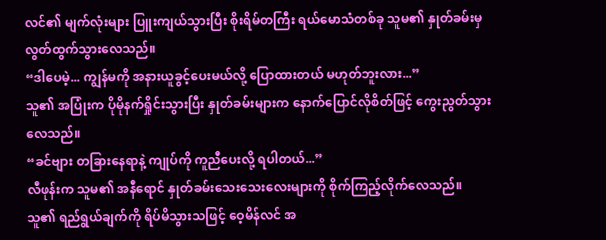လင်၏ မျက်လုံးများ ပြူးကျယ်သွားပြီး စိုးရိမ်တကြီး ရယ်မောသံတစ်ခု သူမ၏ နှုတ်ခမ်းမှ လွတ်ထွက်သွားလေသည်။
“ဒါပေမဲ့... ကျွန်မကို အနားယူခွင့်ပေးမယ်လို့ ပြောထားတယ် မဟုတ်ဘူးလား...”
သူ၏ အပြုံးက ပိုမိုနက်ရှိုင်းသွားပြီး နှုတ်ခမ်းများက နောက်ပြောင်လိုစိတ်ဖြင့် ကွေးညွတ်သွားလေသည်။
“ခင်ဗျား တခြားနေရာနဲ့ ကျုပ်ကို ကူညီပေးလို့ ရပါတယ်...”
လီဖုန်းက သူမ၏ အနီရောင် နှုတ်ခမ်းသေးသေးလေးများကို စိုက်ကြည့်လိုက်လေသည်။
သူ၏ ရည်ရွယ်ချက်ကို ရိပ်မိသွားသဖြင့် ဝေ့မိန်လင် အ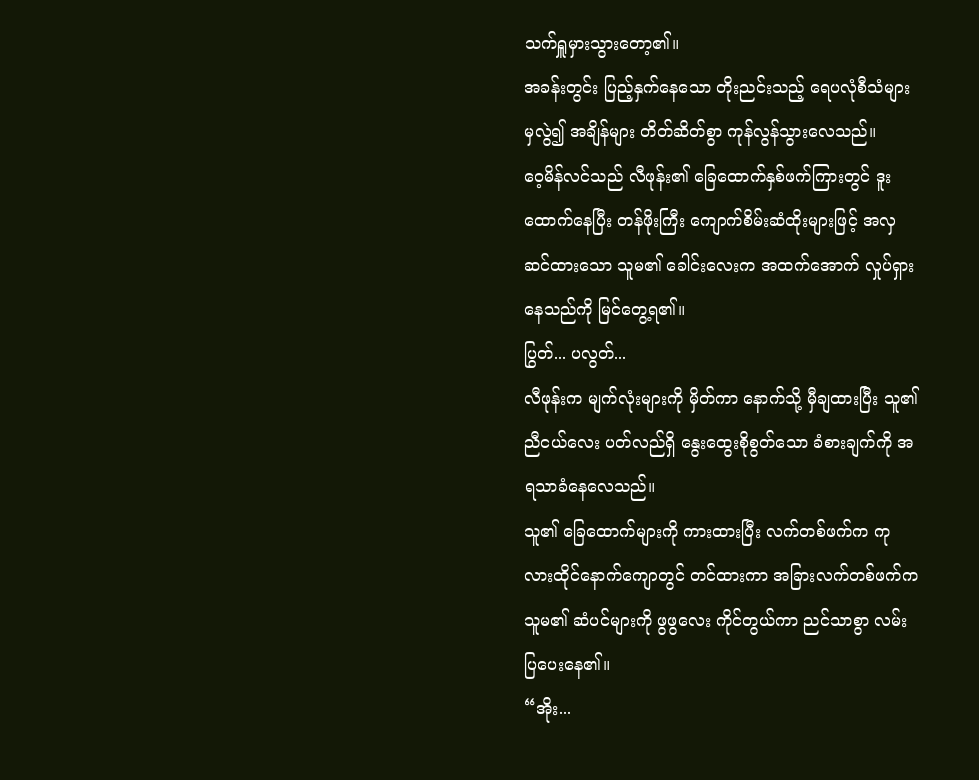သက်ရှူမှားသွားတော့၏။
အခန်းတွင်း ပြည့်နှက်နေသော တိုးညင်းသည့် ရေပလုံစီသံများမှလွဲ၍ အချိန်များ တိတ်ဆိတ်စွာ ကုန်လွန်သွားလေသည်။
ဝေ့မိန်လင်သည် လီဖုန်း၏ ခြေထောက်နှစ်ဖက်ကြားတွင် ဒူးထောက်နေပြီး တန်ဖိုးကြီး ကျောက်စိမ်းဆံထိုးများဖြင့် အလှဆင်ထားသော သူမ၏ ခေါင်းလေးက အထက်အောက် လှုပ်ရှားနေသည်ကို မြင်တွေ့ရ၏။
ပြွတ်... ပလွတ်...
လီဖုန်းက မျက်လုံးများကို မှိတ်ကာ နောက်သို့ မှီချထားပြီး သူ၏ ညီငယ်လေး ပတ်လည်ရှိ နွေးထွေးစိုစွတ်သော ခံစားချက်ကို အရသာခံနေလေသည်။
သူ၏ ခြေထောက်များကို ကားထားပြီး လက်တစ်ဖက်က ကုလားထိုင်နောက်ကျောတွင် တင်ထားကာ အခြားလက်တစ်ဖက်က သူမ၏ ဆံပင်များကို ဖွဖွလေး ကိုင်တွယ်ကာ ညင်သာစွာ လမ်းပြပေးနေ၏။
“အိုး...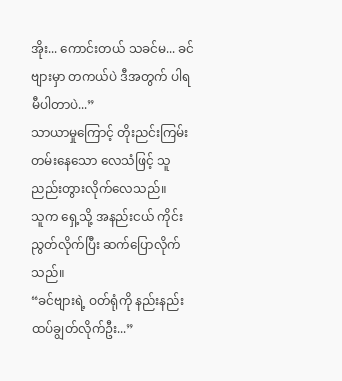အိုး... ကောင်းတယ် သခင်မ... ခင်ဗျားမှာ တကယ်ပဲ ဒီအတွက် ပါရမီပါတာပဲ...”
သာယာမှုကြောင့် တိုးညင်းကြမ်းတမ်းနေသော လေသံဖြင့် သူ ညည်းတွားလိုက်လေသည်။
သူက ရှေ့သို့ အနည်းငယ် ကိုင်းညွတ်လိုက်ပြီး ဆက်ပြောလိုက်သည်။
“ခင်ဗျားရဲ့ ဝတ်ရုံကို နည်းနည်း ထပ်ချွတ်လိုက်ဦး...”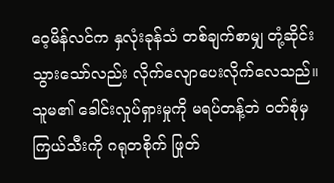ဝေ့မိန်လင်က နှလုံးခုန်သံ တစ်ချက်စာမျှ တုံ့ဆိုင်းသွားသော်လည်း လိုက်လျောပေးလိုက်လေသည်။
သူမ၏ ခေါင်းလှုပ်ရှားမှုကို မရပ်တန့်ဘဲ ဝတ်စုံမှ ကြယ်သီးကို ဂရုတစိုက် ဖြုတ်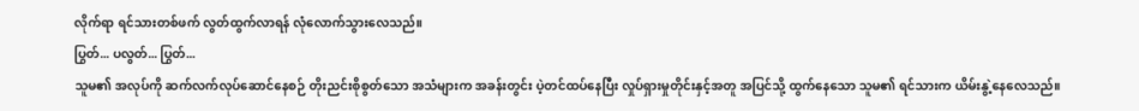လိုက်ရာ ရင်သားတစ်ဖက် လွတ်ထွက်လာရန် လုံလောက်သွားလေသည်။
ပြွတ်... ပလွတ်... ပြွတ်...
သူမ၏ အလုပ်ကို ဆက်လက်လုပ်ဆောင်နေစဉ် တိုးညင်းစိုစွတ်သော အသံများက အခန်းတွင်း ပဲ့တင်ထပ်နေပြီး လှုပ်ရှားမှုတိုင်းနှင့်အတူ အပြင်သို့ ထွက်နေသော သူမ၏ ရင်သားက ယိမ်းနွဲ့နေလေသည်။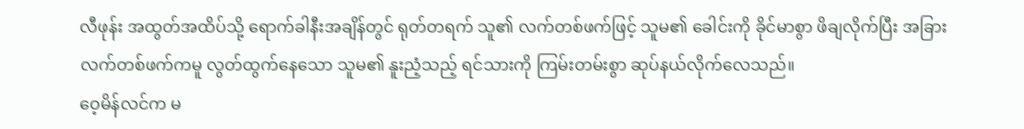လီဖုန်း အထွတ်အထိပ်သို့ ရောက်ခါနီးအချိန်တွင် ရုတ်တရက် သူ၏ လက်တစ်ဖက်ဖြင့် သူမ၏ ခေါင်းကို ခိုင်မာစွာ ဖိချလိုက်ပြီး အခြားလက်တစ်ဖက်ကမူ လွတ်ထွက်နေသော သူမ၏ နူးညံ့သည့် ရင်သားကို ကြမ်းတမ်းစွာ ဆုပ်နယ်လိုက်လေသည်။
ဝေ့မိန်လင်က မ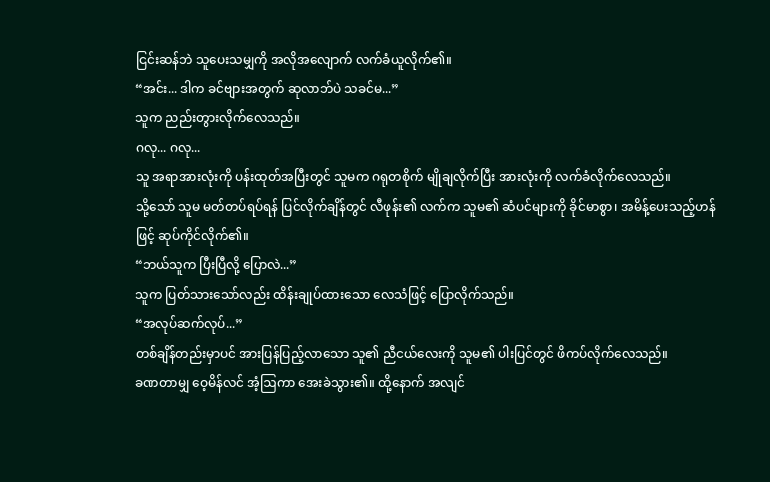ငြင်းဆန်ဘဲ သူပေးသမျှကို အလိုအလျောက် လက်ခံယူလိုက်၏။
“အင်း... ဒါက ခင်ဗျားအတွက် ဆုလာဘ်ပဲ သခင်မ...”
သူက ညည်းတွားလိုက်လေသည်။
ဂလု... ဂလု...
သူ အရာအားလုံးကို ပန်းထုတ်အပြီးတွင် သူမက ဂရုတစိုက် မျိုချလိုက်ပြီး အားလုံးကို လက်ခံလိုက်လေသည်။
သို့သော် သူမ မတ်တပ်ရပ်ရန် ပြင်လိုက်ချိန်တွင် လီဖုန်း၏ လက်က သူမ၏ ဆံပင်များကို ခိုင်မာစွာ၊ အမိန့်ပေးသည့်ဟန်ဖြင့် ဆုပ်ကိုင်လိုက်၏။
“ဘယ်သူက ပြီးပြီလို့ ပြောလဲ...”
သူက ပြတ်သားသော်လည်း ထိန်းချုပ်ထားသော လေသံဖြင့် ပြောလိုက်သည်။
“အလုပ်ဆက်လုပ်...”
တစ်ချိန်တည်းမှာပင် အားပြန်ပြည့်လာသော သူ၏ ညီငယ်လေးကို သူမ၏ ပါးပြင်တွင် ဖိကပ်လိုက်လေသည်။
ခဏတာမျှ ဝေ့မိန်လင် အံ့ဩကာ အေးခဲသွား၏။ ထို့နောက် အလျင်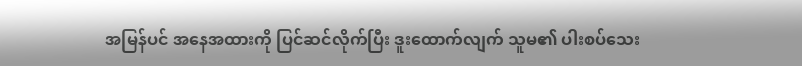အမြန်ပင် အနေအထားကို ပြင်ဆင်လိုက်ပြီး ဒူးထောက်လျက် သူမ၏ ပါးစပ်သေး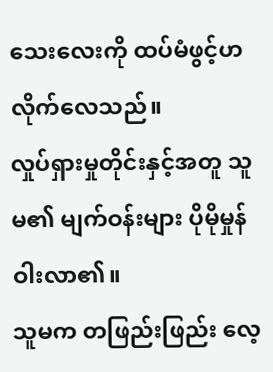သေးလေးကို ထပ်မံဖွင့်ဟလိုက်လေသည်။
လှုပ်ရှားမှုတိုင်းနှင့်အတူ သူမ၏ မျက်ဝန်းများ ပိုမိုမှုန်ဝါးလာ၏။
သူမက တဖြည်းဖြည်း လေ့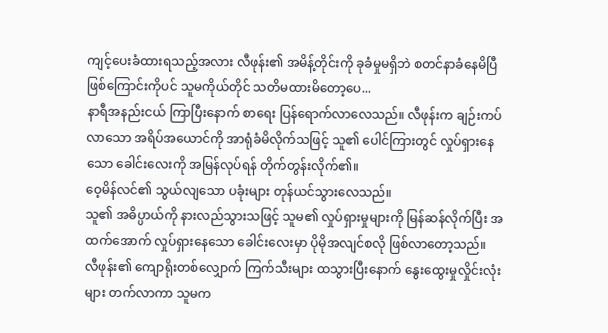ကျင့်ပေးခံထားရသည့်အလား လီဖုန်း၏ အမိန့်တိုင်းကို ခုခံမှုမရှိဘဲ စတင်နာခံနေမိပြီ ဖြစ်ကြောင်းကိုပင် သူမကိုယ်တိုင် သတိမထားမိတော့ပေ...
နာရီအနည်းငယ် ကြာပြီးနောက် စာရေး ပြန်ရောက်လာလေသည်။ လီဖုန်းက ချဉ်းကပ်လာသော အရိပ်အယောင်ကို အာရုံခံမိလိုက်သဖြင့် သူ၏ ပေါင်ကြားတွင် လှုပ်ရှားနေသော ခေါင်းလေးကို အမြန်လုပ်ရန် တိုက်တွန်းလိုက်၏။
ဝေ့မိန်လင်၏ သွယ်လျသော ပခုံးများ တုန်ယင်သွားလေသည်။
သူ၏ အဓိပ္ပာယ်ကို နားလည်သွားသဖြင့် သူမ၏ လှုပ်ရှားမှုများကို မြန်ဆန်လိုက်ပြီး အထက်အောက် လှုပ်ရှားနေသော ခေါင်းလေးမှာ ပိုမိုအလျင်စလို ဖြစ်လာတော့သည်။
လီဖုန်း၏ ကျောရိုးတစ်လျှောက် ကြက်သီးများ ထသွားပြီးနောက် နွေးထွေးမှုလှိုင်းလုံးများ တက်လာကာ သူမက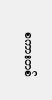စကားတစ်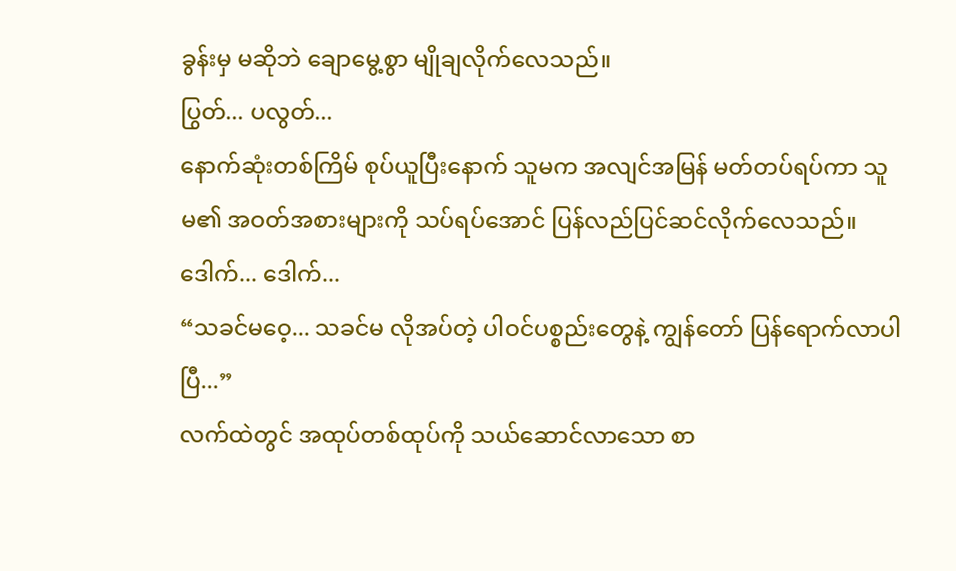ခွန်းမှ မဆိုဘဲ ချောမွေ့စွာ မျိုချလိုက်လေသည်။
ပြွတ်... ပလွတ်...
နောက်ဆုံးတစ်ကြိမ် စုပ်ယူပြီးနောက် သူမက အလျင်အမြန် မတ်တပ်ရပ်ကာ သူမ၏ အဝတ်အစားများကို သပ်ရပ်အောင် ပြန်လည်ပြင်ဆင်လိုက်လေသည်။
ဒေါက်... ဒေါက်...
“သခင်မဝေ့... သခင်မ လိုအပ်တဲ့ ပါဝင်ပစ္စည်းတွေနဲ့ ကျွန်တော် ပြန်ရောက်လာပါပြီ...”
လက်ထဲတွင် အထုပ်တစ်ထုပ်ကို သယ်ဆောင်လာသော စာ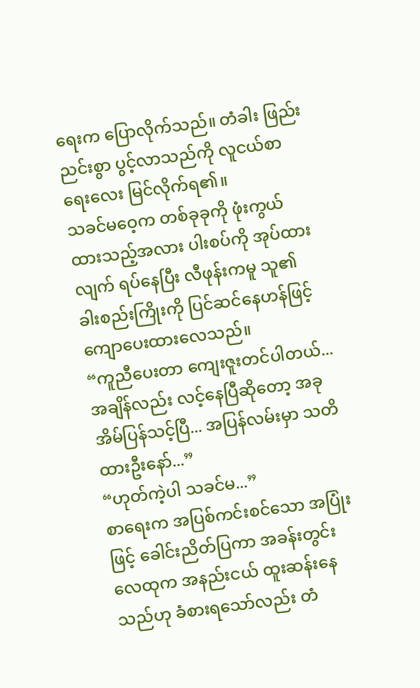ရေးက ပြောလိုက်သည်။ တံခါး ဖြည်းညင်းစွာ ပွင့်လာသည်ကို လူငယ်စာရေးလေး မြင်လိုက်ရ၏။
သခင်မဝေ့က တစ်ခုခုကို ဖုံးကွယ်ထားသည့်အလား ပါးစပ်ကို အုပ်ထားလျက် ရပ်နေပြီး လီဖုန်းကမူ သူ၏ ခါးစည်းကြိုးကို ပြင်ဆင်နေဟန်ဖြင့် ကျောပေးထားလေသည်။
“ကူညီပေးတာ ကျေးဇူးတင်ပါတယ်... အချိန်လည်း လင့်နေပြီဆိုတော့ အခု အိမ်ပြန်သင့်ပြီ... အပြန်လမ်းမှာ သတိထားဦးနော်...”
“ဟုတ်ကဲ့ပါ သခင်မ...”
စာရေးက အပြစ်ကင်းစင်သော အပြုံးဖြင့် ခေါင်းညိတ်ပြကာ အခန်းတွင်း လေထုက အနည်းငယ် ထူးဆန်းနေသည်ဟု ခံစားရသော်လည်း တံ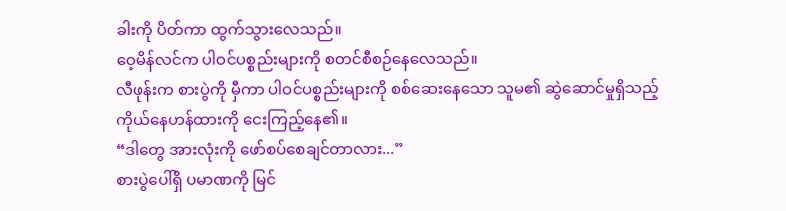ခါးကို ပိတ်ကာ ထွက်သွားလေသည်။
ဝေ့မိန်လင်က ပါဝင်ပစ္စည်းများကို စတင်စီစဉ်နေလေသည်။
လီဖုန်းက စားပွဲကို မှီကာ ပါဝင်ပစ္စည်းများကို စစ်ဆေးနေသော သူမ၏ ဆွဲဆောင်မှုရှိသည့် ကိုယ်နေဟန်ထားကို ငေးကြည့်နေ၏။
“ဒါတွေ အားလုံးကို ဖော်စပ်စေချင်တာလား...”
စားပွဲပေါ်ရှိ ပမာဏကို မြင်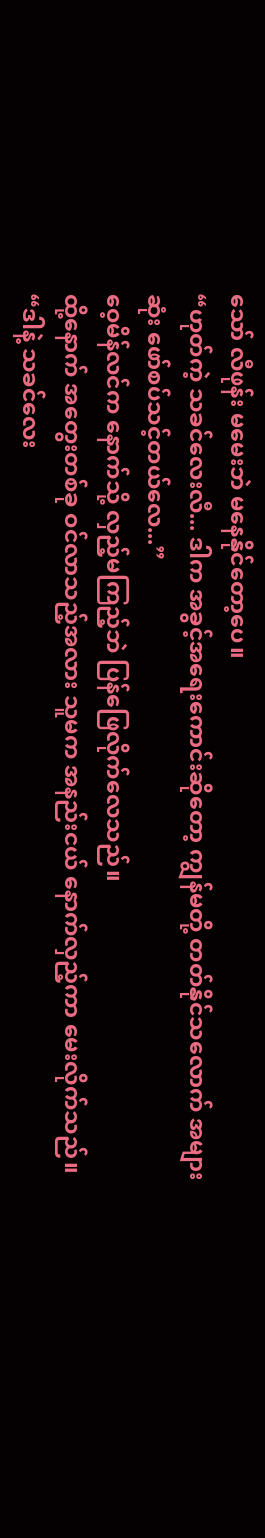သော် လီဖုန်း မမေးဘဲ မနေနိုင်တော့ပေ။
“ဟုတ်ကဲ့ သခင်လေးလီ... ဒါက အခွင့်အရေးကောင်းဆိုတော့ ကျွန်မတို့ တတ်နိုင်သလောက် အများဆုံး ဖော်စပ်သင့်တယ်လေ...”
ဝေ့မိန်လင်က နောက်သို့ လှည့်မကြည့်ဘဲ ပြန်ဖြေလိုက်လေသည်။
ထို့နောက် အတွေးတစ်ခု ဝင်လာသည့်အလား သူမက အနည်းငယ် နောက်လှည့်ကာ မေးလိုက်သည်။
“ဒါနဲ့ သခင်လေး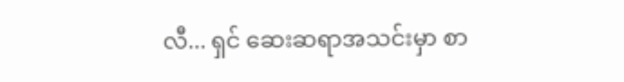လီ... ရှင် ဆေးဆရာအသင်းမှာ စာ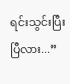ရင်းသွင်းပြီးပြီလား...”